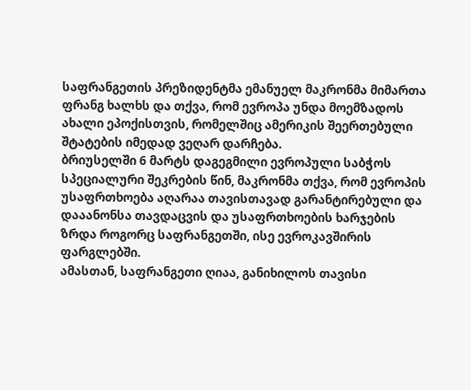საფრანგეთის პრეზიდენტმა ემანუელ მაკრონმა მიმართა ფრანგ ხალხს და თქვა, რომ ევროპა უნდა მოემზადოს ახალი ეპოქისთვის, რომელშიც ამერიკის შეერთებული შტატების იმედად ვეღარ დარჩება.
ბრიუსელში 6 მარტს დაგეგმილი ევროპული საბჭოს სპეციალური შეკრების წინ, მაკრონმა თქვა, რომ ევროპის უსაფრთხოება აღარაა თავისთავად გარანტირებული და დააანონსა თავდაცვის და უსაფრთხოების ხარჯების ზრდა როგორც საფრანგეთში, ისე ევროკავშირის ფარგლებში.
ამასთან, საფრანგეთი ღიაა, განიხილოს თავისი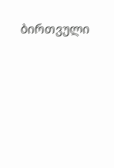ბირთვული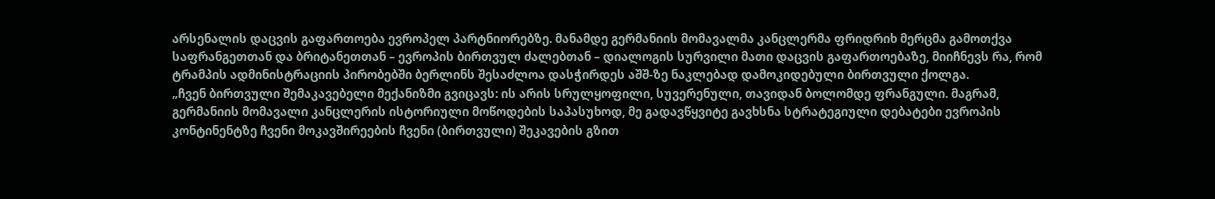არსენალის დაცვის გაფართოება ევროპელ პარტნიორებზე. მანამდე გერმანიის მომავალმა კანცლერმა ფრიდრიხ მერცმა გამოთქვა საფრანგეთთან და ბრიტანეთთან – ევროპის ბირთვულ ძალებთან – დიალოგის სურვილი მათი დაცვის გაფართოებაზე, მიიჩნევს რა, რომ ტრამპის ადმინისტრაციის პირობებში ბერლინს შესაძლოა დასჭირდეს აშშ-ზე ნაკლებად დამოკიდებული ბირთვული ქოლგა.
„ჩვენ ბირთვული შემაკავებელი მექანიზმი გვიცავს: ის არის სრულყოფილი, სუვერენული, თავიდან ბოლომდე ფრანგული. მაგრამ, გერმანიის მომავალი კანცლერის ისტორიული მოწოდების საპასუხოდ, მე გადავწყვიტე გავხსნა სტრატეგიული დებატები ევროპის კონტინენტზე ჩვენი მოკავშირეების ჩვენი (ბირთვული) შეკავების გზით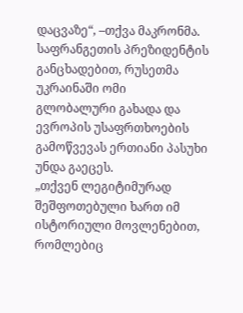დაცვაზე“, –თქვა მაკრონმა.
საფრანგეთის პრეზიდენტის განცხადებით, რუსეთმა უკრაინაში ომი გლობალური გახადა და ევროპის უსაფრთხოების გამოწვევას ერთიანი პასუხი უნდა გაეცეს.
„თქვენ ლეგიტიმურად შეშფოთებული ხართ იმ ისტორიული მოვლენებით, რომლებიც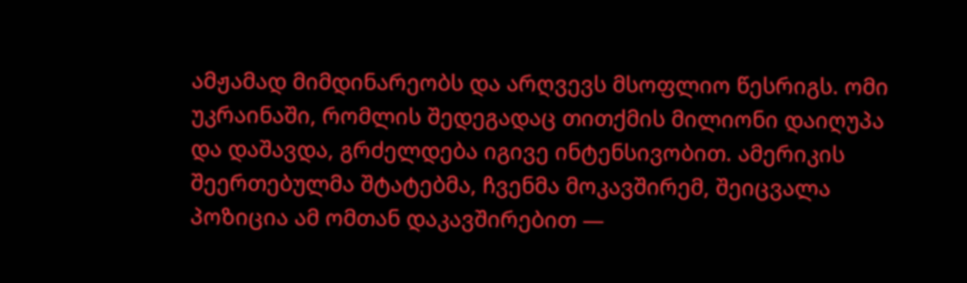ამჟამად მიმდინარეობს და არღვევს მსოფლიო წესრიგს. ომი უკრაინაში, რომლის შედეგადაც თითქმის მილიონი დაიღუპა და დაშავდა, გრძელდება იგივე ინტენსივობით. ამერიკის შეერთებულმა შტატებმა, ჩვენმა მოკავშირემ, შეიცვალა პოზიცია ამ ომთან დაკავშირებით —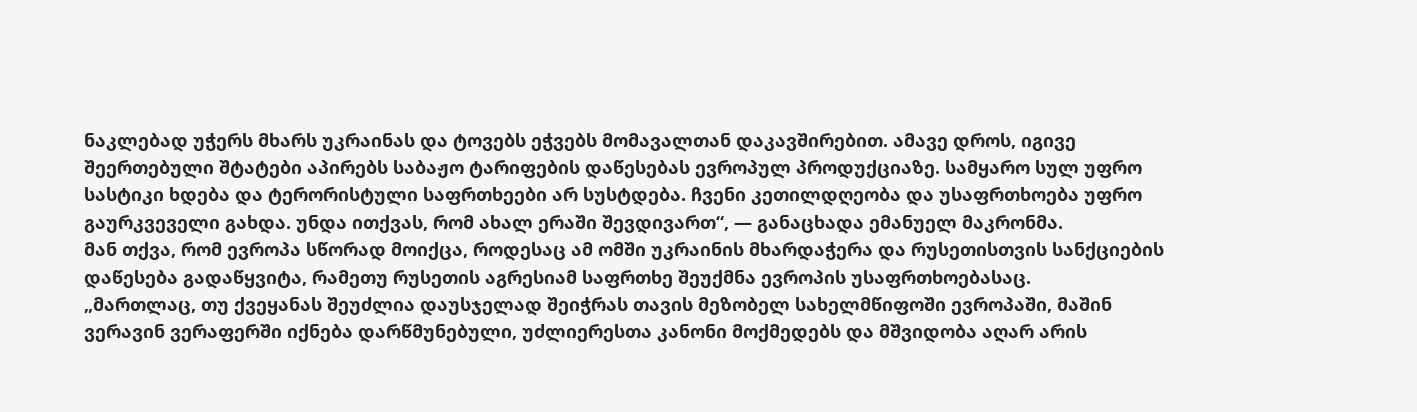ნაკლებად უჭერს მხარს უკრაინას და ტოვებს ეჭვებს მომავალთან დაკავშირებით. ამავე დროს, იგივე შეერთებული შტატები აპირებს საბაჟო ტარიფების დაწესებას ევროპულ პროდუქციაზე. სამყარო სულ უფრო სასტიკი ხდება და ტერორისტული საფრთხეები არ სუსტდება. ჩვენი კეთილდღეობა და უსაფრთხოება უფრო გაურკვეველი გახდა. უნდა ითქვას, რომ ახალ ერაში შევდივართ“, — განაცხადა ემანუელ მაკრონმა.
მან თქვა, რომ ევროპა სწორად მოიქცა, როდესაც ამ ომში უკრაინის მხარდაჭერა და რუსეთისთვის სანქციების დაწესება გადაწყვიტა, რამეთუ რუსეთის აგრესიამ საფრთხე შეუქმნა ევროპის უსაფრთხოებასაც.
„მართლაც, თუ ქვეყანას შეუძლია დაუსჯელად შეიჭრას თავის მეზობელ სახელმწიფოში ევროპაში, მაშინ ვერავინ ვერაფერში იქნება დარწმუნებული, უძლიერესთა კანონი მოქმედებს და მშვიდობა აღარ არის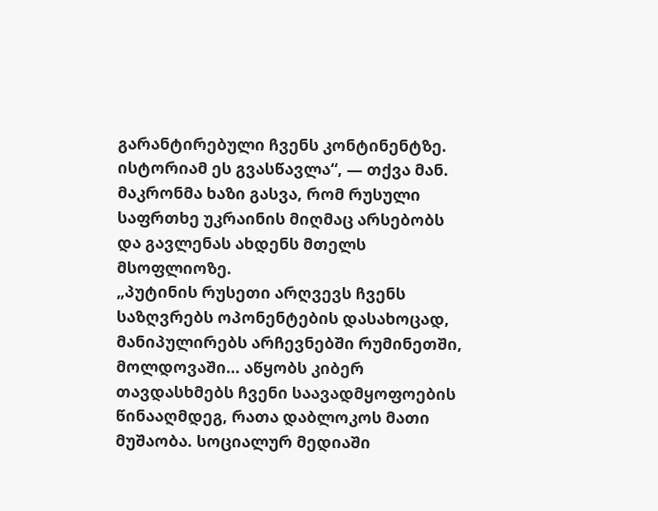გარანტირებული ჩვენს კონტინენტზე. ისტორიამ ეს გვასწავლა“, — თქვა მან.
მაკრონმა ხაზი გასვა, რომ რუსული საფრთხე უკრაინის მიღმაც არსებობს და გავლენას ახდენს მთელს მსოფლიოზე.
„პუტინის რუსეთი არღვევს ჩვენს საზღვრებს ოპონენტების დასახოცად, მანიპულირებს არჩევნებში რუმინეთში, მოლდოვაში… აწყობს კიბერ თავდასხმებს ჩვენი საავადმყოფოების წინააღმდეგ, რათა დაბლოკოს მათი მუშაობა. სოციალურ მედიაში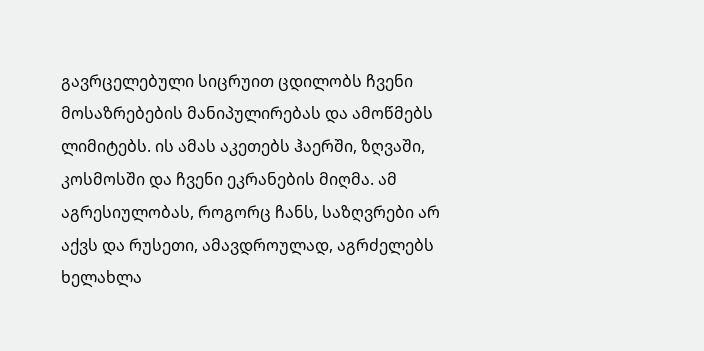გავრცელებული სიცრუით ცდილობს ჩვენი მოსაზრებების მანიპულირებას და ამოწმებს ლიმიტებს. ის ამას აკეთებს ჰაერში, ზღვაში, კოსმოსში და ჩვენი ეკრანების მიღმა. ამ აგრესიულობას, როგორც ჩანს, საზღვრები არ აქვს და რუსეთი, ამავდროულად, აგრძელებს ხელახლა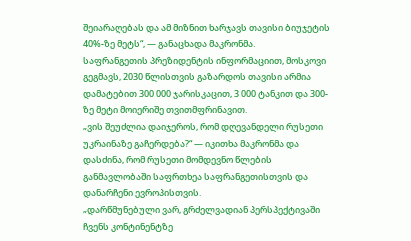შეიარაღებას და ამ მიზნით ხარჯავს თავისი ბიუჯეტის 40%-ზე მეტს“, — განაცხადა მაკრონმა.
საფრანგეთის პრეზიდენტის ინფორმაციით, მოსკოვი გეგმავს, 2030 წლისთვის გაზარდოს თავისი არმია დამატებით 300 000 ჯარისკაცით, 3 000 ტანკით და 300-ზე მეტი მოიერიშე თვითმფრინავით.
„ვის შეუძლია დაიჯეროს, რომ დღევანდელი რუსეთი უკრაინაზე გაჩერდება?“ — იკითხა მაკრონმა და დასძინა, რომ რუსეთი მომდევნო წლების განმავლობაში საფრთხეა საფრანგეთისთვის და დანარჩენი ევროპისთვის.
„დარწმუნებული ვარ, გრძელვადიან პერსპექტივაში ჩვენს კონტინენტზე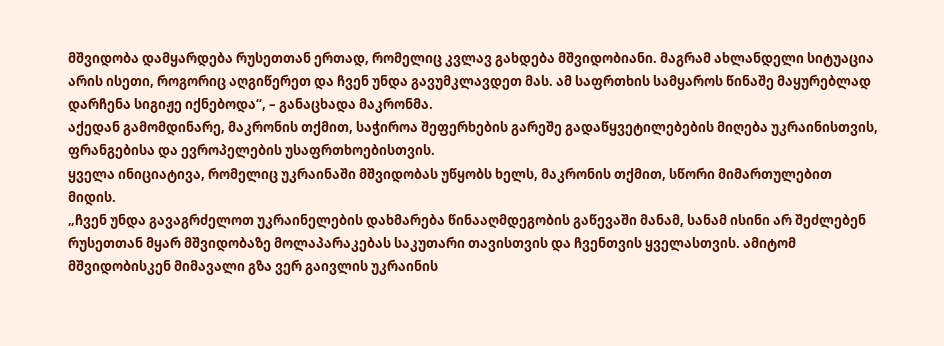მშვიდობა დამყარდება რუსეთთან ერთად, რომელიც კვლავ გახდება მშვიდობიანი. მაგრამ ახლანდელი სიტუაცია არის ისეთი, როგორიც აღგიწერეთ და ჩვენ უნდა გავუმკლავდეთ მას. ამ საფრთხის სამყაროს წინაშე მაყურებლად დარჩენა სიგიჟე იქნებოდა“, – განაცხადა მაკრონმა.
აქედან გამომდინარე, მაკრონის თქმით, საჭიროა შეფერხების გარეშე გადაწყვეტილებების მიღება უკრაინისთვის, ფრანგებისა და ევროპელების უსაფრთხოებისთვის.
ყველა ინიციატივა, რომელიც უკრაინაში მშვიდობას უწყობს ხელს, მაკრონის თქმით, სწორი მიმართულებით მიდის.
„ჩვენ უნდა გავაგრძელოთ უკრაინელების დახმარება წინააღმდეგობის გაწევაში მანამ, სანამ ისინი არ შეძლებენ რუსეთთან მყარ მშვიდობაზე მოლაპარაკებას საკუთარი თავისთვის და ჩვენთვის ყველასთვის. ამიტომ მშვიდობისკენ მიმავალი გზა ვერ გაივლის უკრაინის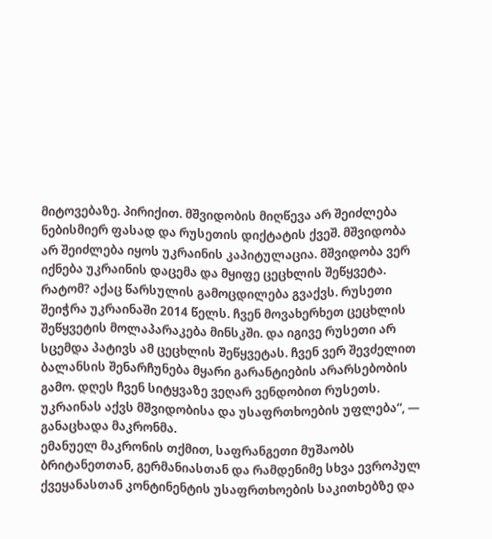მიტოვებაზე. პირიქით. მშვიდობის მიღწევა არ შეიძლება ნებისმიერ ფასად და რუსეთის დიქტატის ქვეშ. მშვიდობა არ შეიძლება იყოს უკრაინის კაპიტულაცია. მშვიდობა ვერ იქნება უკრაინის დაცემა და მყიფე ცეცხლის შეწყვეტა. რატომ? აქაც წარსულის გამოცდილება გვაქვს. რუსეთი შეიჭრა უკრაინაში 2014 წელს. ჩვენ მოვახერხეთ ცეცხლის შეწყვეტის მოლაპარაკება მინსკში. და იგივე რუსეთი არ სცემდა პატივს ამ ცეცხლის შეწყვეტას. ჩვენ ვერ შევძელით ბალანსის შენარჩუნება მყარი გარანტიების არარსებობის გამო. დღეს ჩვენ სიტყვაზე ვეღარ ვენდობით რუსეთს. უკრაინას აქვს მშვიდობისა და უსაფრთხოების უფლება“, — განაცხადა მაკრონმა.
ემანუელ მაკრონის თქმით, საფრანგეთი მუშაობს ბრიტანეთთან, გერმანიასთან და რამდენიმე სხვა ევროპულ ქვეყანასთან კონტინენტის უსაფრთხოების საკითხებზე და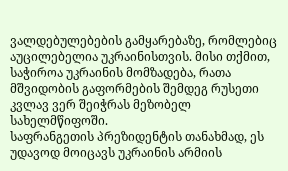ვალდებულებების გამყარებაზე, რომლებიც აუცილებელია უკრაინისთვის. მისი თქმით, საჭიროა უკრაინის მომზადება, რათა მშვიდობის გაფორმების შემდეგ რუსეთი კვლავ ვერ შეიჭრას მეზობელ სახელმწიფოში.
საფრანგეთის პრეზიდენტის თანახმად, ეს უდავოდ მოიცავს უკრაინის არმიის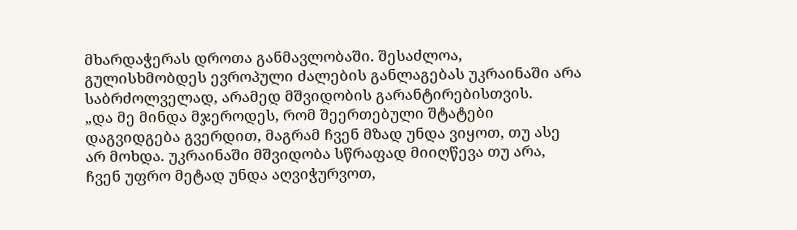მხარდაჭერას დროთა განმავლობაში. შესაძლოა, გულისხმობდეს ევროპული ძალების განლაგებას უკრაინაში არა საბრძოლველად, არამედ მშვიდობის გარანტირებისთვის.
„და მე მინდა მჯეროდეს, რომ შეერთებული შტატები დაგვიდგება გვერდით, მაგრამ ჩვენ მზად უნდა ვიყოთ, თუ ასე არ მოხდა. უკრაინაში მშვიდობა სწრაფად მიიღწევა თუ არა, ჩვენ უფრო მეტად უნდა აღვიჭურვოთ,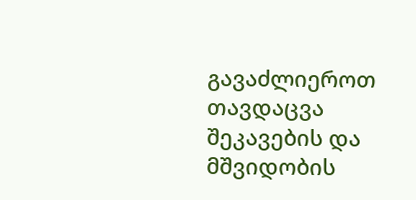გავაძლიეროთ თავდაცვა შეკავების და მშვიდობის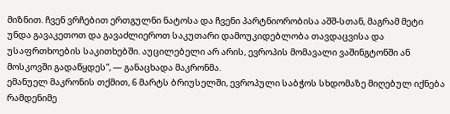მიზნით. ჩვენ ვრჩებით ერთგულნი ნატოსა და ჩვენი პარტნიორობისა აშშ-სთან, მაგრამ მეტი უნდა გავაკეთოთ და გავაძლიეროთ საკუთარი დამოუკიდებლობა თავდაცვისა და უსაფრთხოების საკითხებში. აუცილებელი არ არის, ევროპის მომავალი ვაშინგტონში ან მოსკოვში გადაწყდეს“, — განაცხადა მაკრონმა.
ემანუელ მაკრონის თქმით, 6 მარტს ბრიუსელში, ევროპული საბჭოს სხდომაზე მიღებულ იქნება რამდენიმე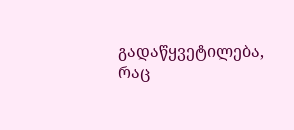გადაწყვეტილება, რაც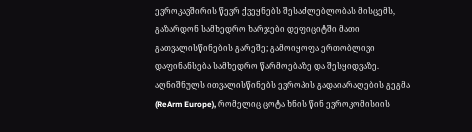ევროკავშირის წევრ ქვეყნებს შესაძლებლობას მისცემს, გაზარდონ სამხედრო ხარჯები დეფიციტში მათი გათვალისწინების გარეშე; გამოიყოფა ერთობლივი დაფინანსება სამხედრო წარმოებაზე და შესყიდვაზე.
აღნიშნულს ითვალისწინებს ევროპის გადაიარაღების გეგმა (ReArm Europe), რომელიც ცოტა ხნის წინ ევროკომისიის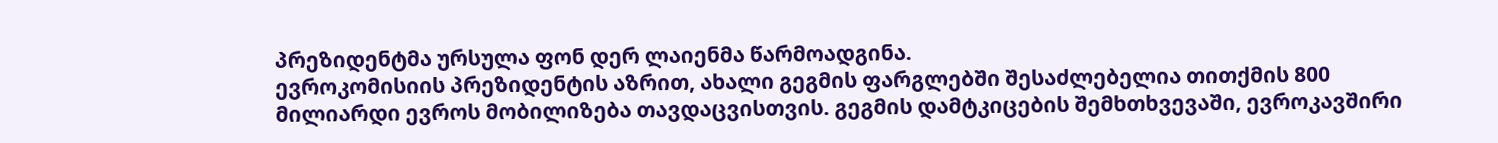პრეზიდენტმა ურსულა ფონ დერ ლაიენმა წარმოადგინა.
ევროკომისიის პრეზიდენტის აზრით, ახალი გეგმის ფარგლებში შესაძლებელია თითქმის 800 მილიარდი ევროს მობილიზება თავდაცვისთვის. გეგმის დამტკიცების შემხთხვევაში, ევროკავშირი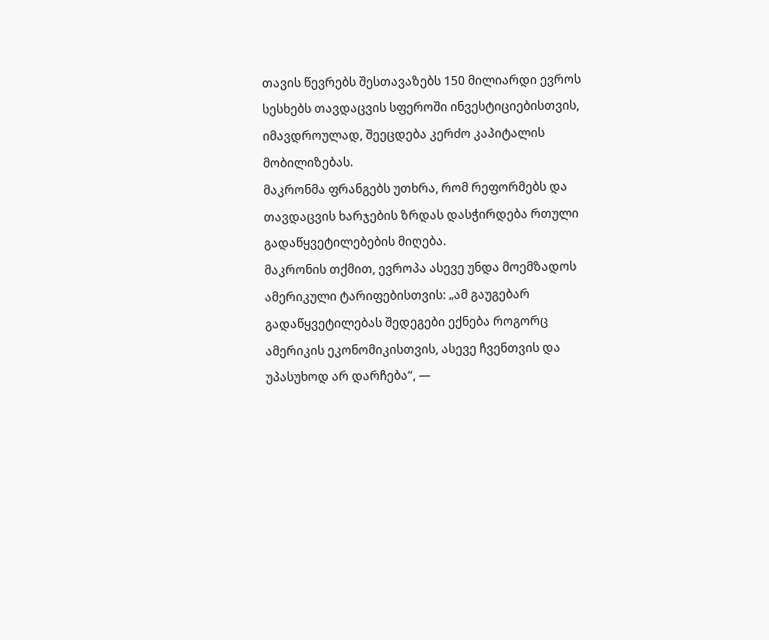თავის წევრებს შესთავაზებს 150 მილიარდი ევროს სესხებს თავდაცვის სფეროში ინვესტიციებისთვის, იმავდროულად, შეეცდება კერძო კაპიტალის მობილიზებას.
მაკრონმა ფრანგებს უთხრა, რომ რეფორმებს და თავდაცვის ხარჯების ზრდას დასჭირდება რთული გადაწყვეტილებების მიღება.
მაკრონის თქმით, ევროპა ასევე უნდა მოემზადოს ამერიკული ტარიფებისთვის: „ამ გაუგებარ გადაწყვეტილებას შედეგები ექნება როგორც ამერიკის ეკონომიკისთვის, ასევე ჩვენთვის და უპასუხოდ არ დარჩება“, —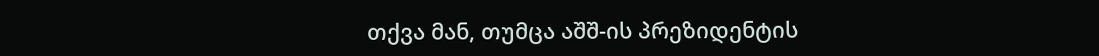თქვა მან, თუმცა აშშ-ის პრეზიდენტის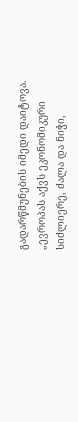გადარწმუნების იმედი დაიტოვა.
„ევროპას აქვს ეკონომიკური სიძლიერე, ძალა და ნიჭი,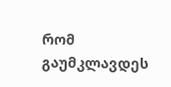რომ გაუმკლავდეს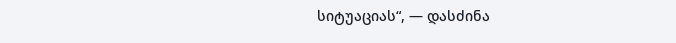სიტუაციას“, — დასძინა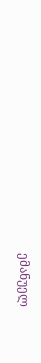ემანუელ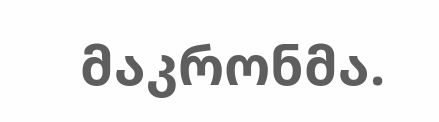მაკრონმა.